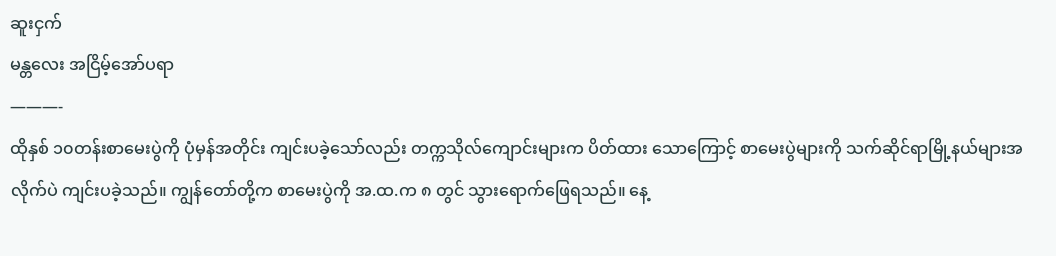ဆူးငှက်
မန္တလေး အငြိမ့်အော်ပရာ
———-
ထိုနှစ် ၁၀တန်းစာမေးပွဲကို ပုံမှန်အတိုင်း ကျင်းပခဲ့သော်လည်း တက္ကသိုလ်ကျောင်းများက ပိတ်ထား သောကြောင့် စာမေးပွဲများကို သက်ဆိုင်ရာမြို့နယ်များအလိုက်ပဲ ကျင်းပခဲ့သည်။ ကျွန်တော်တို့က စာမေးပွဲကို အ.ထ.က ၈ တွင် သွားရောက်ဖြေရသည်။ နေ့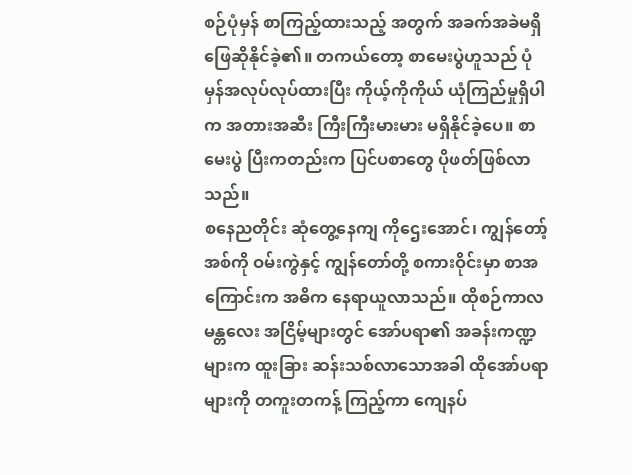စဉ်ပုံမှန် စာကြည့်ထားသည့် အတွက် အခက်အခဲမရှိ ဖြေဆိုနိုင်ခဲ့၏။ တကယ်တော့ စာမေးပွဲဟူသည် ပုံမှန်အလုပ်လုပ်ထားပြီး ကိုယ့်ကိုကိုယ် ယုံကြည်မှုရှိပါက အတားအဆီး ကြီးကြီးမားမား မရှိနိုင်ခဲ့ပေ။ စာမေးပွဲ ပြီးကတည်းက ပြင်ပစာတွေ ပိုဖတ်ဖြစ်လာသည်။
စနေညတိုင်း ဆုံတွေ့နေကျ ကိုဌေးအောင်၊ ကျွန်တော့် အစ်ကို ဝမ်းကွဲနှင့် ကျွန်တော်တို့ စကားဝိုင်းမှာ စာအကြောင်းက အဓိက နေရာယူလာသည်။ ထိုစဉ်ကာလ မန္တလေး အငြိမ့်များတွင် အော်ပရာ၏ အခန်းကဏ္ဍများက ထူးခြား ဆန်းသစ်လာသောအခါ ထိုအော်ပရာများကို တကူးတကန့် ကြည့်ကာ ကျေနပ်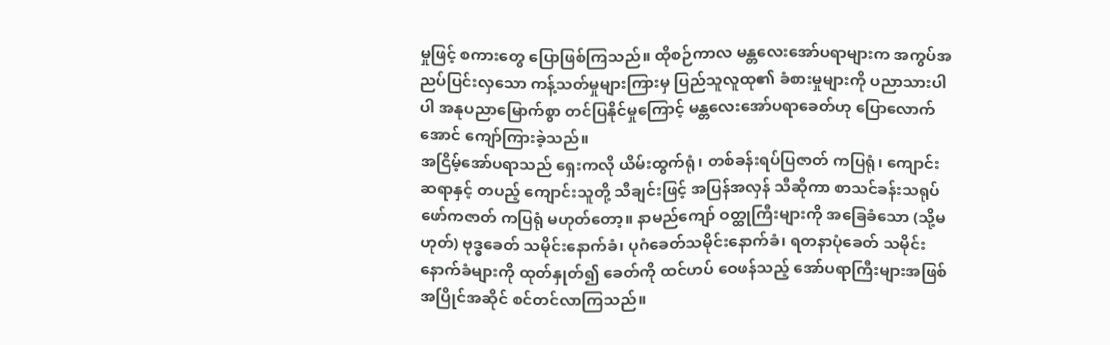မှုဖြင့် စကားတွေ ပြောဖြစ်ကြသည်။ ထိုစဉ်ကာလ မန္တလေးအော်ပရာများက အကွပ်အညပ်ပြင်းလှသော ကန့်သတ်မှုများကြားမှ ပြည်သူလူထု၏ ခံစားမှုများကို ပညာသားပါပါ အနုပညာမြောက်စွာ တင်ပြနိုင်မှုကြောင့် မန္တလေးအော်ပရာခေတ်ဟု ပြောလောက်အောင် ကျော်ကြားခဲ့သည်။
အငြိမ့်အော်ပရာသည် ရှေးကလို ယိမ်းထွက်ရုံ၊ တစ်ခန်းရပ်ပြဇာတ် ကပြရုံ၊ ကျောင်းဆရာနှင့် တပည့် ကျောင်းသူတို့ သီချင်းဖြင့် အပြန်အလှန် သီဆိုကာ စာသင်ခန်းသရုပ်ဖော်ကဇာတ် ကပြရုံ မဟုတ်တော့။ နာမည်ကျော် ဝတ္ထုကြီးများကို အခြေခံသော (သို့မဟုတ်) ဗုဒ္ဓခေတ် သမိုင်းနောက်ခံ၊ ပုဂံခေတ်သမိုင်းနောက်ခံ၊ ရတနာပုံခေတ် သမိုင်းနောက်ခံများကို ထုတ်နှုတ်၍ ခေတ်ကို ထင်ဟပ် ဝေဖန်သည့် အော်ပရာကြီးများအဖြစ် အပြိုင်အဆိုင် စင်တင်လာကြသည်။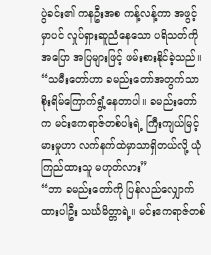ပွဲခင်း၏ ကနဦးအစ ကန့်လန့်ကာ အဖွင့်မှာပင် လှုပ်ရှားဆူညံနေသော ပရိသတ်ကို အပြော အပြများဖြင့် ဖမ်းစားနိုင်ခဲ့သည်။
“သမီးတော်ဟာ ခမည်းတော်အတွက်သာ စိုးရိမ်ကြောက်ရွံ့နေတာပါ။ ခမည်းတော်က မင်းဧကရာဇ်တစ်ပါးရဲ့ ကြီးကျယ်မြင့်မားမှုဟာ လက်နက်ထဲမှာသာရှိတယ်လို့ ယုံကြည်ထားသူ မဟုတ်လား”
“ဘာ ခမည်းတော်ကို ပြန်လည်လျှောက်ထားပါဦး သင်္ဃမိတ္တာရဲ့။ မင်းဧကရာဇ်တစ်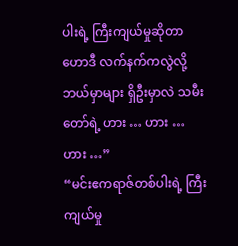ပါးရဲ့ ကြီးကျယ်မှုဆိုတာ ဟောဒီ လက်နက်ကလွဲလို့ ဘယ်မှာများ ရှိဦးမှာလဲ သမီးတော်ရဲ့ ဟား … ဟား … ဟား …”
“မင်းဧကရာဇ်တစ်ပါးရဲ့ ကြီးကျယ်မှု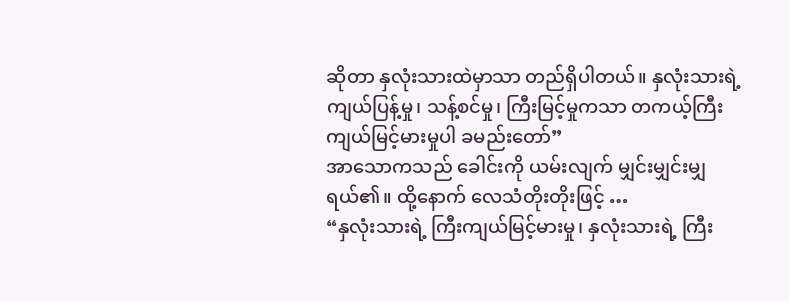ဆိုတာ နှလုံးသားထဲမှာသာ တည်ရှိပါတယ်။ နှလုံးသားရဲ့ ကျယ်ပြန့်မှု၊ သန့်စင်မှု၊ ကြီးမြင့်မှုကသာ တကယ့်ကြီးကျယ်မြင့်မားမှုပါ ခမည်းတော်”
အာသောကသည် ခေါင်းကို ယမ်းလျက် မျှင်းမျှင်းမျှ ရယ်၏။ ထို့နောက် လေသံတိုးတိုးဖြင့် …
“နှလုံးသားရဲ့ ကြီးကျယ်မြင့်မားမှု၊ နှလုံးသားရဲ့ ကြီး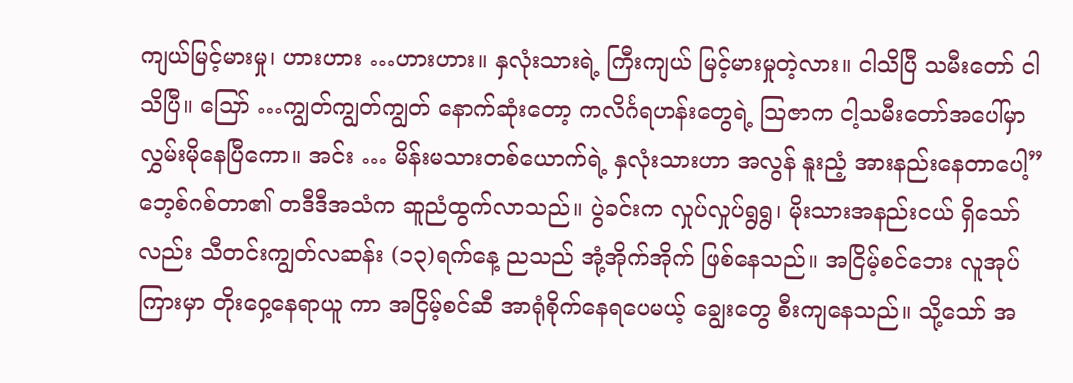ကျယ်မြင့်မားမှု၊ ဟားဟား …ဟားဟား။ နှလုံးသားရဲ့ ကြီးကျယ် မြင့်မားမှုတဲ့လား။ ငါသိပြီ သမီးတော် ငါသိပြီ။ သြော် …ကျွတ်ကျွတ်ကျွတ် နောက်ဆုံးတော့ ကလိင်္ဂရဟန်းတွေရဲ့ သြဇာက ငါ့သမီးတော်အပေါ်မှာ လွှမ်းမိုနေပြီကော။ အင်း … မိန်းမသားတစ်ယောက်ရဲ့ နှလုံးသားဟာ အလွန် နူးညံ့ အားနည်းနေတာပေါ့”
ဘေ့စ်ဂစ်တာ၏ တဒီဒီအသံက ဆူညံထွက်လာသည်။ ပွဲခင်းက လှုပ်လှုပ်ရွရွ၊ မိုးသားအနည်းငယ် ရှိသော်လည်း သီတင်းကျွတ်လဆန်း (၁၃)ရက်နေ့ ညသည် အုံ့အိုက်အိုက် ဖြစ်နေသည်။ အငြိမ့်စင်ဘေး လူအုပ်ကြားမှာ တိုးဝှေ့နေရာယူ ကာ အငြိမ့်စင်ဆီ အာရုံစိုက်နေရပေမယ့် ချွေးတွေ စီးကျနေသည်။ သို့သော် အ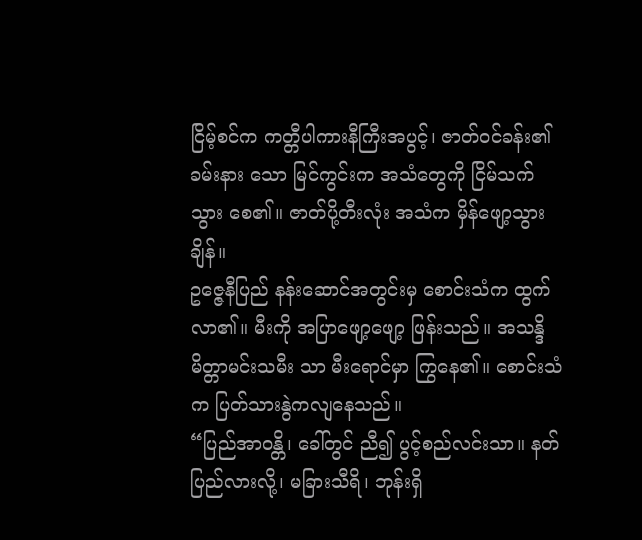ငြိမ့်စင်က ကတ္တီပါကားနီကြီးအပွင့်၊ ဇာတ်ဝင်ခန်း၏ ခမ်းနား သော မြင်ကွင်းက အသံတွေကို ငြိမ်သက်သွား စေ၏။ ဇာတ်ပို့တီးလုံး အသံက မှိန်ဖျော့သွားချိန်။
ဥဇ္ဇေနီပြည် နန်းဆောင်အတွင်းမှ စောင်းသံက ထွက်လာ၏။ မီးကို အပြာဖျော့ဖျော့ ဖြန်းသည်။ အသန္ဒိမိတ္တာမင်းသမီး သာ မီးရောင်မှာ ကြွနေ၏။ စောင်းသံက ပြတ်သားနွဲကလျနေသည်။
“ပြည်အာဝန္တိ၊ ခေါ်တွင် ညီ၍ ပွင့်စည်လင်းသာ။ နတ်ပြည်လားလို့၊ မခြားသီရိ၊ ဘုန်းရှိ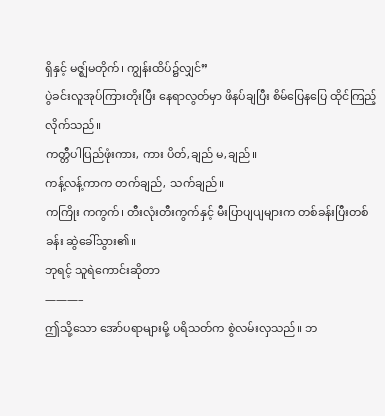ရှိနှင့် မဇ္ဈ်မတိုက်၊ ကျွန်းထိပ်၌လျှင်”
ပွဲခင်းလူအုပ်ကြားတိုးပြီး နေရာလွတ်မှာ ဖိနပ်ချပြီး စိမ်ပြေနပြေ ထိုင်ကြည့်လိုက်သည်။
ကတ္တီပါပြည်ဖုံးကား, ကား ပိတ်,ချည် မ,ချည်။
ကန့်လန့်ကာက တက်ချည်, သက်ချည်။
ကကြိုး ကကွက်၊ တီးလုံးတီးကွက်နှင့် မီးပြာပျပျများက တစ်ခန်းပြီးတစ်ခန်း ဆွဲခေါ်သွား၏။
ဘုရင့် သူရဲကောင်းဆိုတာ
———–
ဤသို့သော အော်ပရာများမို့ ပရိသတ်က စွဲလမ်းလှသည်။ ဘ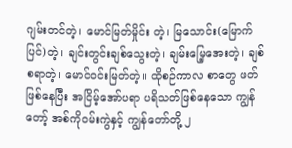ဂျမ်းတင်တဲ့၊ မောင်မြတ်မှိုင်း တဲ့၊ မြသောင်း(မြောက်ပြင်)တဲ့၊ ချင်းတွင်းချစ်သွေးတဲ့၊ ချမ်းမြေ့အေးတဲ့၊ ချစ်စရာတဲ့၊ မောင်ဝင်းမြတ်တဲ့။ ထိုစဉ်ကာလ စာတွေ ဖတ်ဖြစ်နေပြီး အငြိမ့်အော်ပရာ ပရိသတ်ဖြစ်နေသော ကျွန်တော့် အစ်ကိုဝမ်းကွဲနှင့် ကျွန်တော်တို့ ၂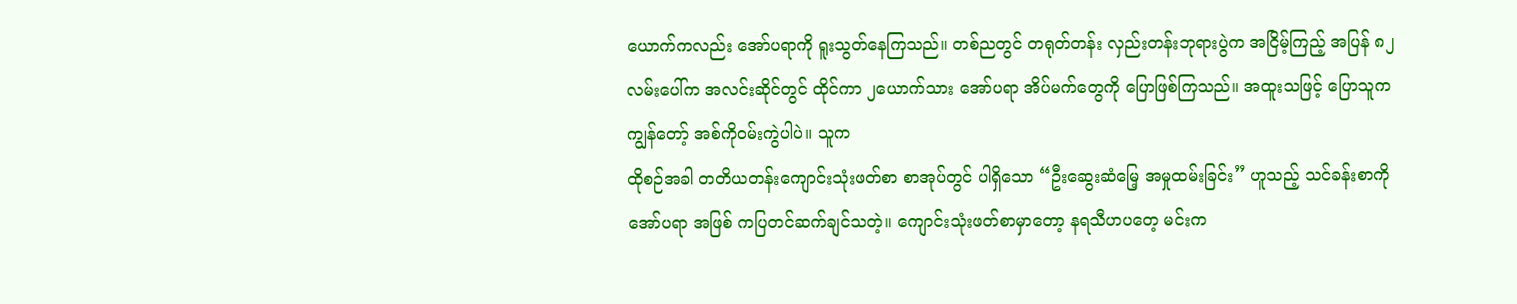ယောက်ကလည်း အော်ပရာကို ရူးသွတ်နေကြသည်။ တစ်ညတွင် တရုတ်တန်း လှည်းတန်းဘုရားပွဲက အငြိမ့်ကြည့် အပြန် ၈၂လမ်းပေါ်က အလင်းဆိုင်တွင် ထိုင်ကာ ၂ယောက်သား အော်ပရာ အိပ်မက်တွေကို ပြောဖြစ်ကြသည်။ အထူးသဖြင့် ပြောသူက ကျွန်တော့် အစ်ကိုဝမ်းကွဲပါပဲ။ သူက
ထိုစဉ်အခါ တတိယတန်းကျောင်းသုံးဖတ်စာ စာအုပ်တွင် ပါရှိသော “ဦးဆွေးဆံမြေ့ အမှုထမ်းခြင်း” ဟူသည့် သင်ခန်းစာကို အော်ပရာ အဖြစ် ကပြတင်ဆက်ချင်သတဲ့။ ကျောင်းသုံးဖတ်စာမှာတော့ နရသီဟပတေ့ မင်းက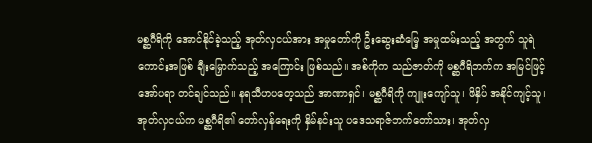မစ္ဆဂီရိကို အောင်နိုင်ခဲ့သည့် အုတ်လှငယ်အား အမှုတော်ကို ဦးဆွေးဆံမြေ့ အမှုထမ်းသည့် အတွက် သူရဲကောင်းအဖြစ် ချီးမြှောက်သည့် အကြောင်း ဖြစ်သည်။ အစ်ကိုက သည်ဇာတ်ကို မစ္ဆဂီရိဘက်က အမြင်ဖြင့် အော်ပရာ တင်ချင်သည်။ နရသီဟပတေ့သည် အာဏာရှင်၊ မစ္ဆဂီရိကို ကျူးကျော်သူ၊ ဖိနှိပ် အနိုင်ကျင့်သူ၊ အုတ်လှငယ်က မစ္ဆဂီရိ၏ တော်လှန်ရေးကို နှိမ်နင်းသူ ပဒေသရာဇ်ဘက်တော်သား၊ အုတ်လှ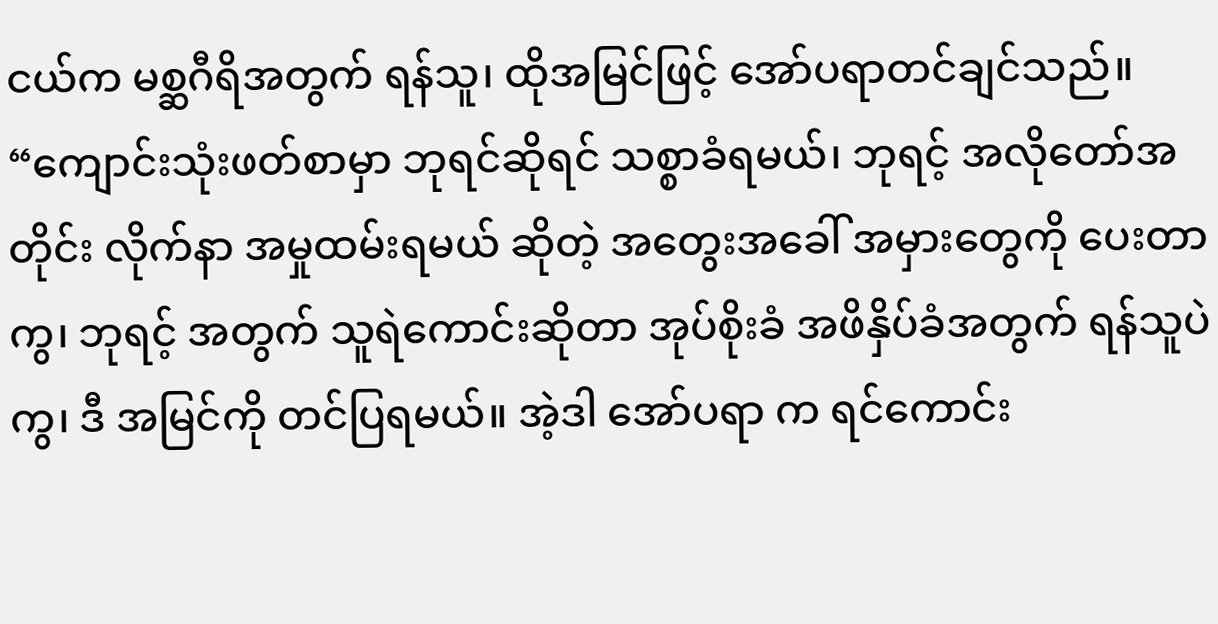ငယ်က မစ္ဆဂီရိအတွက် ရန်သူ၊ ထိုအမြင်ဖြင့် အော်ပရာတင်ချင်သည်။
“ကျောင်းသုံးဖတ်စာမှာ ဘုရင်ဆိုရင် သစ္စာခံရမယ်၊ ဘုရင့် အလိုတော်အတိုင်း လိုက်နာ အမှုထမ်းရမယ် ဆိုတဲ့ အတွေးအခေါ် အမှားတွေကို ပေးတာကွ၊ ဘုရင့် အတွက် သူရဲကောင်းဆိုတာ အုပ်စိုးခံ အဖိနှိပ်ခံအတွက် ရန်သူပဲကွ၊ ဒီ အမြင်ကို တင်ပြရမယ်။ အဲ့ဒါ အော်ပရာ က ရင်ကောင်း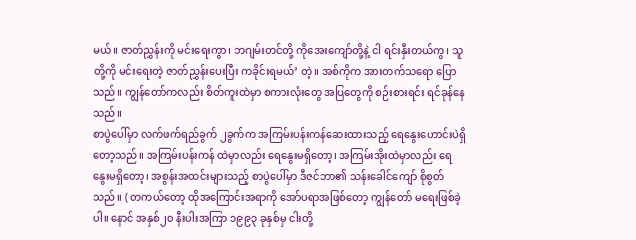မယ်။ ဇာတ်ညွှန်းကို မင်းရေးကွာ၊ ဘဂျမ်းတင်တို့ ကိုအေးကျော်တို့နဲ့ ငါ ရင်းနှီးတယ်ကွ၊ သူတို့ကို မင်းရေးတဲ့ ဇာတ်ညွှန်းပေးပြီး ကခိုင်းရမယ်’ တဲ့။ အစ်ကိုက အားတက်သရော ပြောသည်။ ကျွန်တော်ကလည်း စိတ်ကူးထဲမှာ စကားလုံးတွေ အပြတွေကို စဉ်းစားရင်း ရင်ခုန်နေသည်။
စာပွဲပေါ်မှာ လက်ဖက်ရည်ခွက် ၂ခွက်က အကြမ်းပန်းကန်ဆေးထားသည့် ရေနွေးဟောင်းပဲရှိတော့သည်။ အကြမ်းပန်းကန် ထဲမှာလည်း ရေနွေးမရှိတော့၊ အကြမ်းအိုးထဲမှာလည်း ရေနွေးမရှိတော့၊ အစွန်းအထင်းများသည့် စာပွဲပေါ်မှာ ဒီဇင်ဘာ၏ သန်းခေါင်ကျော် စိုစွတ်သည်။ ( တကယ်တော့ ထိုအကြောင်းအရာကို အော်ပရာအဖြစ်တော့ ကျွန်တော် မရေးဖြစ်ခဲ့ပါ။ နောင် အနှစ်၂၀ နီးပါးအကြာ ၁၉၉၃ ခုနှစ်မှ ငါးတို့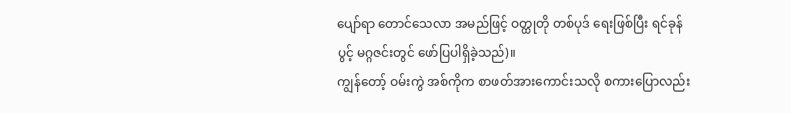ပျော်ရာ တောင်သေလာ အမည်ဖြင့် ဝတ္ထုတို တစ်ပုဒ် ရေးဖြစ်ပြီး ရင်ခုန်ပွင့် မဂ္ဂဇင်းတွင် ဖော်ပြပါရှိခဲ့သည်)။
ကျွန်တော့် ဝမ်းကွဲ အစ်ကိုက စာဖတ်အားကောင်းသလို စကားပြောလည်း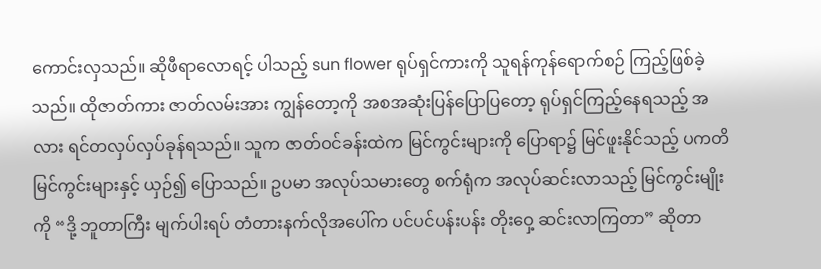ကောင်းလှသည်။ ဆိုဖီရာလောရင့် ပါသည့် sun flower ရုပ်ရှင်ကားကို သူရန်ကုန်ရောက်စဉ် ကြည့်ဖြစ်ခဲ့သည်။ ထိုဇာတ်ကား ဇာတ်လမ်းအား ကျွန်တော့ကို အစအဆုံးပြန်ပြောပြတော့ ရုပ်ရှင်ကြည့်နေရသည့် အလား ရင်တလှပ်လှပ်ခုန်ရသည်။ သူက ဇာတ်ဝင်ခန်းထဲက မြင်ကွင်းများကို ပြောရာ၌ မြင်ဖူးနိုင်သည့် ပကတိ မြင်ကွင်းများနှင့် ယှဉ်၍ ပြောသည်။ ဥပမာ အလုပ်သမားတွေ စက်ရုံက အလုပ်ဆင်းလာသည့် မြင်ကွင်းမျိုးကို “ဒို့ ဘူတာကြီး မျက်ပါးရပ် တံတားနက်လိုအပေါ်က ပင်ပင်ပန်းပန်း တိုးဝှေ့ ဆင်းလာကြတာ” ဆိုတာ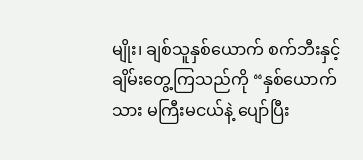မျိုး၊ ချစ်သူနှစ်ယောက် စက်ဘီးနှင့်ချိမ်းတွေ့ကြသည်ကို “နှစ်ယောက်သား မကြီးမငယ်နဲ့ ပျော်ပြီး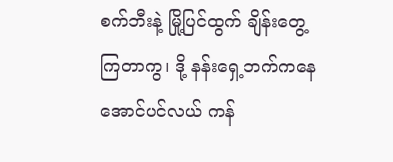စက်ဘီးနဲ့ မြို့ပြင်ထွက် ချိန်းတွေ့ကြတာကွ၊ ဒို့ နန်းရှေ့ဘက်ကနေ အောင်ပင်လယ် ကန်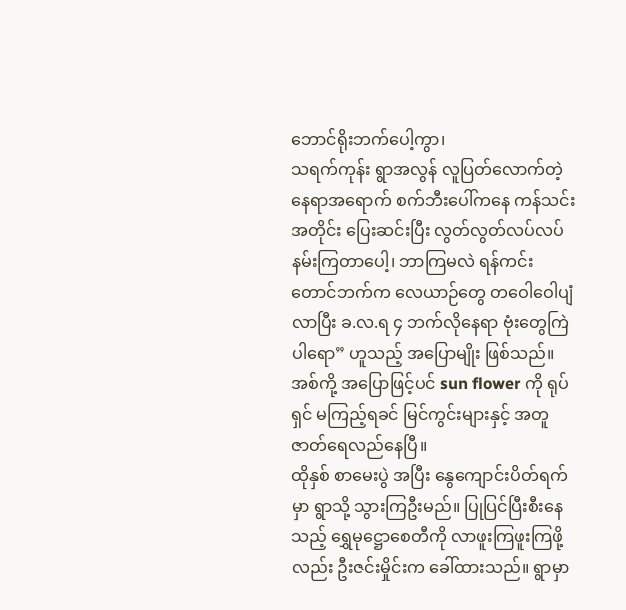ဘောင်ရိုးဘက်ပေါ့ကွာ၊
သရက်ကုန်း ရွာအလွန် လူပြတ်လောက်တဲ့ နေရာအရောက် စက်ဘီးပေါ်ကနေ ကန်သင်းအတိုင်း ပြေးဆင်းပြီး လွတ်လွတ်လပ်လပ် နမ်းကြတာပေါ့၊ ဘာကြမလဲ ရန်ကင်းတောင်ဘက်က လေယာဉ်တွေ တဝေါဝေါပျံလာပြီး ခ.လ.ရ ၄ ဘက်လိုနေရာ ဗုံးတွေကြဲပါရော” ဟူသည့် အပြောမျိုး ဖြစ်သည်။ အစ်ကို့ အပြောဖြင့်ပင် sun flower ကို ရုပ်ရှင် မကြည့်ရခင် မြင်ကွင်းများနှင့် အတူ ဇာတ်ရေလည်နေပြီ။
ထိုနှစ် စာမေးပွဲ အပြီး နွေကျောင်းပိတ်ရက်မှာ ရွာသို့ သွားကြဦးမည်။ ပြုပြင်ပြီးစီးနေသည့် ရွှေမုဋ္ဌောစေတီကို လာဖူးကြဖူးကြဖို့လည်း ဦးဇင်းမှိုင်းက ခေါ်ထားသည်။ ရွာမှာ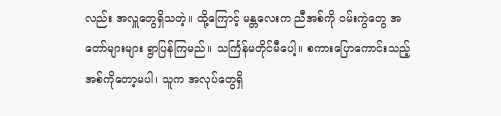လည်း အလှူတွေရှိသတဲ့။ ထို့ကြောင့် မန္တလေးက ညီအစ်ကို ဝမ်းကွဲတွေ အတော်များများ ရွာပြန်ကြမည်။ သင်္ကြန်မတိုင်မီပေါ့။ စကားပြောကောင်းသည့် အစ်ကိုတော့မပါ၊ သူက အလုပ်တွေရှိ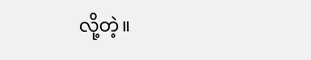လို့တဲ့။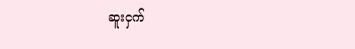ဆူးငှက်